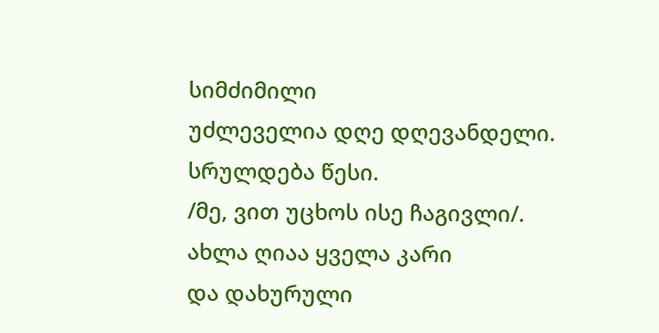სიმძიმილი
უძლეველია დღე დღევანდელი.
სრულდება წესი.
/მე, ვით უცხოს ისე ჩაგივლი/.
ახლა ღიაა ყველა კარი
და დახურული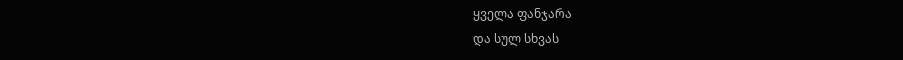ყველა ფანჯარა
და სულ სხვას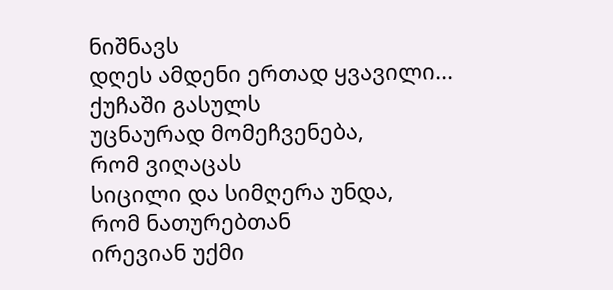ნიშნავს
დღეს ამდენი ერთად ყვავილი...
ქუჩაში გასულს
უცნაურად მომეჩვენება,
რომ ვიღაცას
სიცილი და სიმღერა უნდა,
რომ ნათურებთან
ირევიან უქმი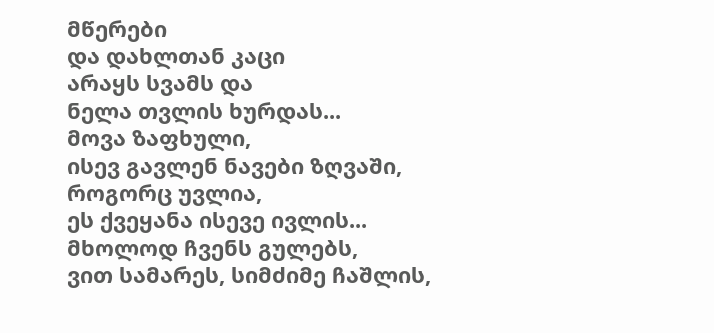მწერები
და დახლთან კაცი
არაყს სვამს და
ნელა თვლის ხურდას...
მოვა ზაფხული,
ისევ გავლენ ნავები ზღვაში,
როგორც უვლია,
ეს ქვეყანა ისევე ივლის...
მხოლოდ ჩვენს გულებს,
ვით სამარეს, სიმძიმე ჩაშლის,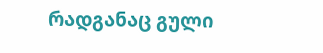რადგანაც გული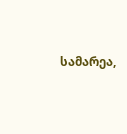სამარეა,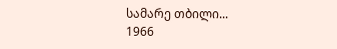სამარე თბილი...
1966